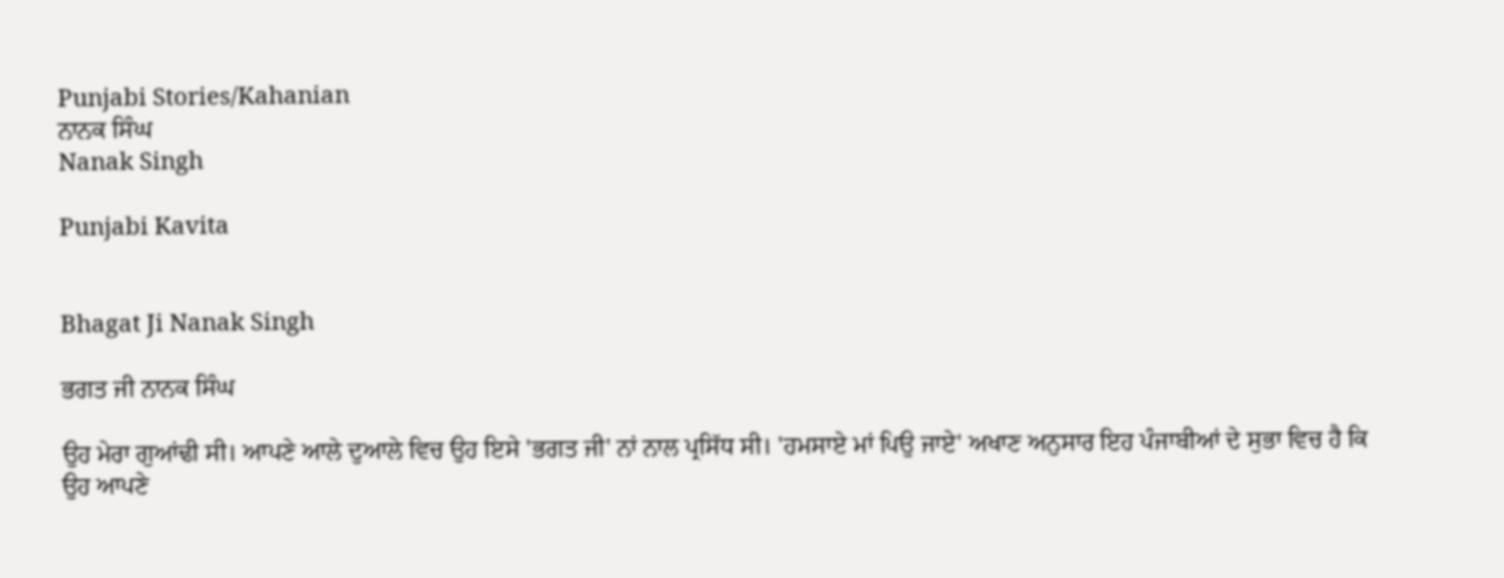Punjabi Stories/Kahanian
ਨਾਨਕ ਸਿੰਘ
Nanak Singh

Punjabi Kavita


Bhagat Ji Nanak Singh

ਭਗਤ ਜੀ ਨਾਨਕ ਸਿੰਘ

ਉਹ ਮੇਰਾ ਗੁਆਂਢੀ ਸੀ। ਆਪਣੇ ਆਲੇ ਦੁਆਲੇ ਵਿਚ ਉਹ ਇਸੇ 'ਭਗਤ ਜੀ' ਨਾਂ ਨਾਲ ਪ੍ਰਸਿੱਧ ਸੀ। 'ਹਮਸਾਏ ਮਾਂ ਪਿਉ ਜਾਏ' ਅਖਾਣ ਅਨੁਸਾਰ ਇਹ ਪੰਜਾਬੀਆਂ ਦੇ ਸੁਭਾ ਵਿਚ ਹੈ ਕਿ ਉਹ ਆਪਣੇ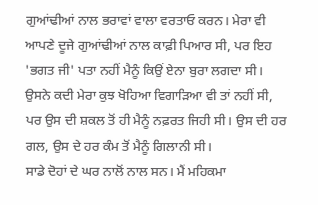ਗੁਆਂਢੀਆਂ ਨਾਲ ਭਰਾਵਾਂ ਵਾਲਾ ਵਰਤਾਓ ਕਰਨ। ਮੇਰਾ ਵੀ ਆਪਣੇ ਦੂਜੇ ਗੁਆਂਢੀਆਂ ਨਾਲ ਕਾਫ਼ੀ ਪਿਆਰ ਸੀ, ਪਰ ਇਹ 'ਭਗਤ ਜੀ' ਪਤਾ ਨਹੀਂ ਮੈਨੂੰ ਕਿਉਂ ਏਨਾ ਬੁਰਾ ਲਗਦਾ ਸੀ। ਉਸਨੇ ਕਦੀ ਮੇਰਾ ਕੁਝ ਖੋਹਿਆ ਵਿਗਾੜਿਆ ਵੀ ਤਾਂ ਨਹੀਂ ਸੀ, ਪਰ ਉਸ ਦੀ ਸ਼ਕਲ ਤੋਂ ਹੀ ਮੈਨੂੰ ਨਫ਼ਰਤ ਜਿਹੀ ਸੀ। ਉਸ ਦੀ ਹਰ ਗਲ, ਉਸ ਦੇ ਹਰ ਕੰਮ ਤੋਂ ਮੈਨੂੰ ਗਿਲਾਨੀ ਸੀ।
ਸਾਡੇ ਦੋਹਾਂ ਦੇ ਘਰ ਨਾਲੋਂ ਨਾਲ ਸਨ। ਮੈਂ ਮਹਿਕਮਾ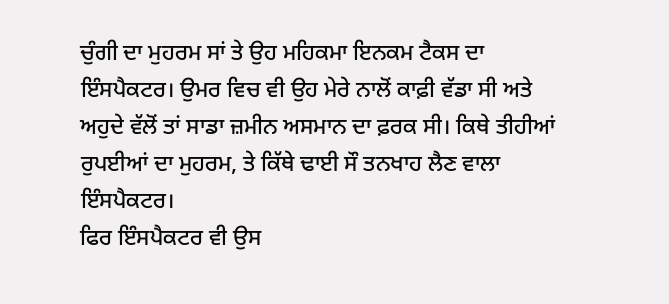ਚੁੰਗੀ ਦਾ ਮੁਹਰਮ ਸਾਂ ਤੇ ਉਹ ਮਹਿਕਮਾ ਇਨਕਮ ਟੈਕਸ ਦਾ ਇੰਸਪੈਕਟਰ। ਉਮਰ ਵਿਚ ਵੀ ਉਹ ਮੇਰੇ ਨਾਲੋਂ ਕਾਫ਼ੀ ਵੱਡਾ ਸੀ ਅਤੇ ਅਹੁਦੇ ਵੱਲੋਂ ਤਾਂ ਸਾਡਾ ਜ਼ਮੀਨ ਅਸਮਾਨ ਦਾ ਫ਼ਰਕ ਸੀ। ਕਿਥੇ ਤੀਹੀਆਂ ਰੁਪਈਆਂ ਦਾ ਮੁਹਰਮ, ਤੇ ਕਿੱਥੇ ਢਾਈ ਸੌ ਤਨਖਾਹ ਲੈਣ ਵਾਲਾ ਇੰਸਪੈਕਟਰ।
ਫਿਰ ਇੰਸਪੈਕਟਰ ਵੀ ਉਸ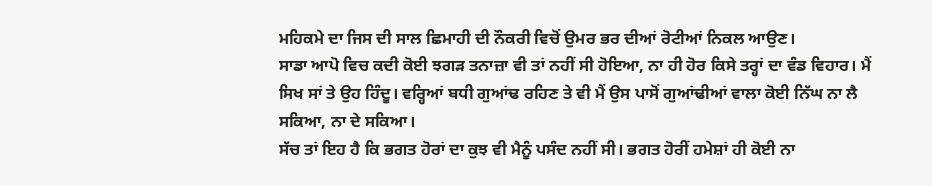ਮਹਿਕਮੇ ਦਾ ਜਿਸ ਦੀ ਸਾਲ ਛਿਮਾਹੀ ਦੀ ਨੌਕਰੀ ਵਿਚੋਂ ਉਮਰ ਭਰ ਦੀਆਂ ਰੋਟੀਆਂ ਨਿਕਲ ਆਉਣ।
ਸਾਡਾ ਆਪੋ ਵਿਚ ਕਦੀ ਕੋਈ ਝਗੜ ਤਨਾਜ਼ਾ ਵੀ ਤਾਂ ਨਹੀਂ ਸੀ ਹੋਇਆ, ਨਾ ਹੀ ਹੋਰ ਕਿਸੇ ਤਰ੍ਹਾਂ ਦਾ ਵੰਡ ਵਿਹਾਰ। ਮੈਂ ਸਿਖ ਸਾਂ ਤੇ ਉਹ ਹਿੰਦੂ। ਵਰ੍ਹਿਆਂ ਬਧੀ ਗੁਆਂਢ ਰਹਿਣ ਤੇ ਵੀ ਮੈਂ ਉਸ ਪਾਸੋਂ ਗੁਆਂਢੀਆਂ ਵਾਲਾ ਕੋਈ ਨਿੱਘ ਨਾ ਲੈ ਸਕਿਆ, ਨਾ ਦੇ ਸਕਿਆ।
ਸੱਚ ਤਾਂ ਇਹ ਹੈ ਕਿ ਭਗਤ ਹੋਰਾਂ ਦਾ ਕੁਝ ਵੀ ਮੈਨੂੰ ਪਸੰਦ ਨਹੀਂ ਸੀ। ਭਗਤ ਹੋਰੀਂ ਹਮੇਸ਼ਾਂ ਹੀ ਕੋਈ ਨਾ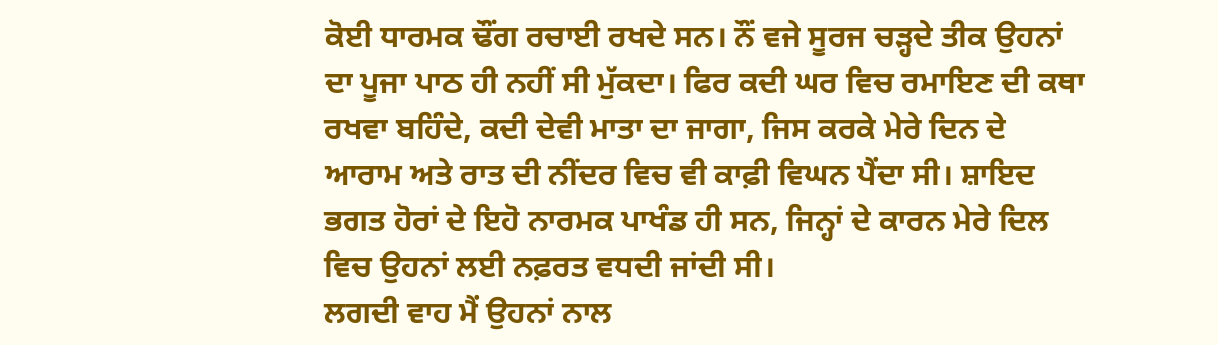ਕੋਈ ਧਾਰਮਕ ਢੌਂਗ ਰਚਾਈ ਰਖਦੇ ਸਨ। ਨੌਂ ਵਜੇ ਸੂਰਜ ਚੜ੍ਹਦੇ ਤੀਕ ਉਹਨਾਂ ਦਾ ਪੂਜਾ ਪਾਠ ਹੀ ਨਹੀਂ ਸੀ ਮੁੱਕਦਾ। ਫਿਰ ਕਦੀ ਘਰ ਵਿਚ ਰਮਾਇਣ ਦੀ ਕਥਾ ਰਖਵਾ ਬਹਿੰਦੇ, ਕਦੀ ਦੇਵੀ ਮਾਤਾ ਦਾ ਜਾਗਾ, ਜਿਸ ਕਰਕੇ ਮੇਰੇ ਦਿਨ ਦੇ ਆਰਾਮ ਅਤੇ ਰਾਤ ਦੀ ਨੀਂਦਰ ਵਿਚ ਵੀ ਕਾਫ਼ੀ ਵਿਘਨ ਪੈਂਦਾ ਸੀ। ਸ਼ਾਇਦ ਭਗਤ ਹੋਰਾਂ ਦੇ ਇਹੋ ਨਾਰਮਕ ਪਾਖੰਡ ਹੀ ਸਨ, ਜਿਨ੍ਹਾਂ ਦੇ ਕਾਰਨ ਮੇਰੇ ਦਿਲ ਵਿਚ ਉਹਨਾਂ ਲਈ ਨਫ਼ਰਤ ਵਧਦੀ ਜਾਂਦੀ ਸੀ।
ਲਗਦੀ ਵਾਹ ਮੈਂ ਉਹਨਾਂ ਨਾਲ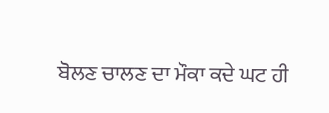ਬੋਲਣ ਚਾਲਣ ਦਾ ਮੌਕਾ ਕਦੇ ਘਟ ਹੀ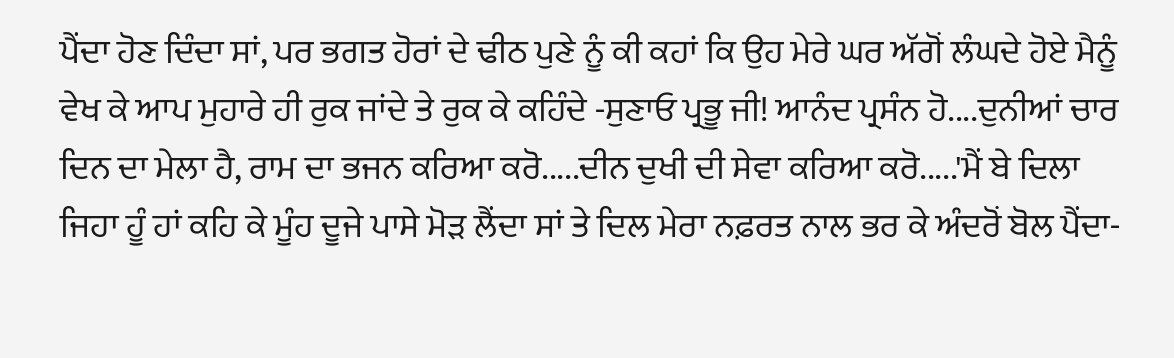ਪੈਂਦਾ ਹੋਣ ਦਿੰਦਾ ਸਾਂ, ਪਰ ਭਗਤ ਹੋਰਾਂ ਦੇ ਢੀਠ ਪੁਣੇ ਨੂੰ ਕੀ ਕਹਾਂ ਕਿ ਉਹ ਮੇਰੇ ਘਰ ਅੱਗੋਂ ਲੰਘਦੇ ਹੋਏ ਮੈਨੂੰ ਵੇਖ ਕੇ ਆਪ ਮੁਹਾਰੇ ਹੀ ਰੁਕ ਜਾਂਦੇ ਤੇ ਰੁਕ ਕੇ ਕਹਿੰਦੇ -ਸੁਣਾਓ ਪ੍ਰਭੂ ਜੀ! ਆਨੰਦ ਪ੍ਰਸੰਨ ਹੋ....ਦੁਨੀਆਂ ਚਾਰ ਦਿਨ ਦਾ ਮੇਲਾ ਹੈ, ਰਾਮ ਦਾ ਭਜਨ ਕਰਿਆ ਕਰੋ.....ਦੀਨ ਦੁਖੀ ਦੀ ਸੇਵਾ ਕਰਿਆ ਕਰੋ.....'ਮੈਂ ਬੇ ਦਿਲਾ ਜਿਹਾ ਹੂੰ ਹਾਂ ਕਹਿ ਕੇ ਮੂੰਹ ਦੂਜੇ ਪਾਸੇ ਮੋੜ ਲੈਂਦਾ ਸਾਂ ਤੇ ਦਿਲ ਮੇਰਾ ਨਫ਼ਰਤ ਨਾਲ ਭਰ ਕੇ ਅੰਦਰੋਂ ਬੋਲ ਪੈਂਦਾ-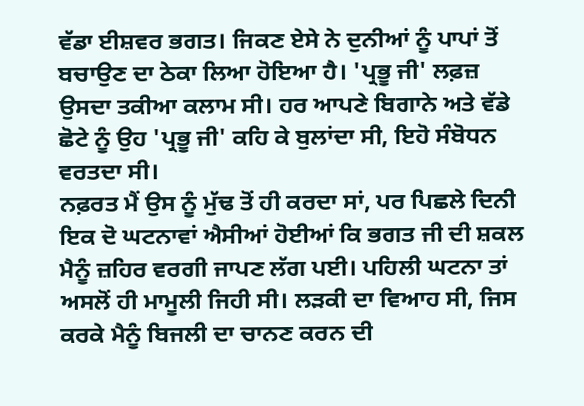ਵੱਡਾ ਈਸ਼ਵਰ ਭਗਤ। ਜਿਕਣ ਏਸੇ ਨੇ ਦੁਨੀਆਂ ਨੂੰ ਪਾਪਾਂ ਤੋਂ ਬਚਾਉਣ ਦਾ ਠੇਕਾ ਲਿਆ ਹੋਇਆ ਹੈ। 'ਪ੍ਰਭੂ ਜੀ' ਲਫ਼ਜ਼ ਉਸਦਾ ਤਕੀਆ ਕਲਾਮ ਸੀ। ਹਰ ਆਪਣੇ ਬਿਗਾਨੇ ਅਤੇ ਵੱਡੇ ਛੋਟੇ ਨੂੰ ਉਹ 'ਪ੍ਰਭੂ ਜੀ' ਕਹਿ ਕੇ ਬੁਲਾਂਦਾ ਸੀ, ਇਹੋ ਸੰਬੋਧਨ ਵਰਤਦਾ ਸੀ।
ਨਫ਼ਰਤ ਮੈਂ ਉਸ ਨੂੰ ਮੁੱਢ ਤੋਂ ਹੀ ਕਰਦਾ ਸਾਂ, ਪਰ ਪਿਛਲੇ ਦਿਨੀ ਇਕ ਦੋ ਘਟਨਾਵਾਂ ਐਸੀਆਂ ਹੋਈਆਂ ਕਿ ਭਗਤ ਜੀ ਦੀ ਸ਼ਕਲ ਮੈਨੂੰ ਜ਼ਹਿਰ ਵਰਗੀ ਜਾਪਣ ਲੱਗ ਪਈ। ਪਹਿਲੀ ਘਟਨਾ ਤਾਂ ਅਸਲੋਂ ਹੀ ਮਾਮੂਲੀ ਜਿਹੀ ਸੀ। ਲੜਕੀ ਦਾ ਵਿਆਹ ਸੀ, ਜਿਸ ਕਰਕੇ ਮੈਨੂੰ ਬਿਜਲੀ ਦਾ ਚਾਨਣ ਕਰਨ ਦੀ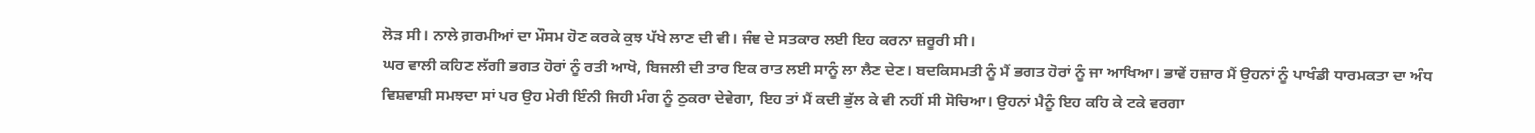ਲੋੜ ਸੀ। ਨਾਲੇ ਗ਼ਰਮੀਆਂ ਦਾ ਮੌਸਮ ਹੋਣ ਕਰਕੇ ਕੁਝ ਪੱਖੇ ਲਾਣ ਦੀ ਵੀ। ਜੰਞ ਦੇ ਸਤਕਾਰ ਲਈ ਇਹ ਕਰਨਾ ਜ਼ਰੂਰੀ ਸੀ।
ਘਰ ਵਾਲੀ ਕਹਿਣ ਲੱਗੀ ਭਗਤ ਹੋਰਾਂ ਨੂੰ ਰਤੀ ਆਖੋ, ਬਿਜਲੀ ਦੀ ਤਾਰ ਇਕ ਰਾਤ ਲਈ ਸਾਨੂੰ ਲਾ ਲੈਣ ਦੇਣ। ਬਦਕਿਸਮਤੀ ਨੂੰ ਮੈਂ ਭਗਤ ਹੋਰਾਂ ਨੂੰ ਜਾ ਆਖਿਆ। ਭਾਵੇਂ ਹਜ਼ਾਰ ਮੈਂ ਉਹਨਾਂ ਨੂੰ ਪਾਖੰਡੀ ਧਾਰਮਕਤਾ ਦਾ ਅੰਧ ਵਿਸ਼ਵਾਸ਼ੀ ਸਮਝਦਾ ਸਾਂ ਪਰ ਉਹ ਮੇਰੀ ਇੰਨੀ ਜਿਹੀ ਮੰਗ ਨੂੰ ਠੁਕਰਾ ਦੇਵੇਗਾ, ਇਹ ਤਾਂ ਮੈਂ ਕਦੀ ਭੁੱਲ ਕੇ ਵੀ ਨਹੀਂ ਸੀ ਸੋਚਿਆ। ਉਹਨਾਂ ਮੈਨੂੰ ਇਹ ਕਹਿ ਕੇ ਟਕੇ ਵਰਗਾ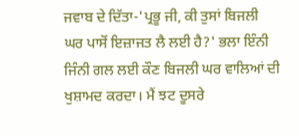ਜਵਾਬ ਦੇ ਦਿੱਤਾ-'ਪ੍ਰਭੂ ਜੀ, ਕੀ ਤੁਸਾਂ ਬਿਜਲੀ ਘਰ ਪਾਸੋਂ ਇਜ਼ਾਜਤ ਲੈ ਲਈ ਹੈ?' ਭਲਾ ਇੰਨੀ ਜਿੰਨੀ ਗਲ ਲਈ ਕੌਣ ਬਿਜਲੀ ਘਰ ਵਾਲਿਆਂ ਦੀ ਖੁਸ਼ਾਮਦ ਕਰਦਾ। ਮੈਂ ਝਟ ਦੂਸਰੇ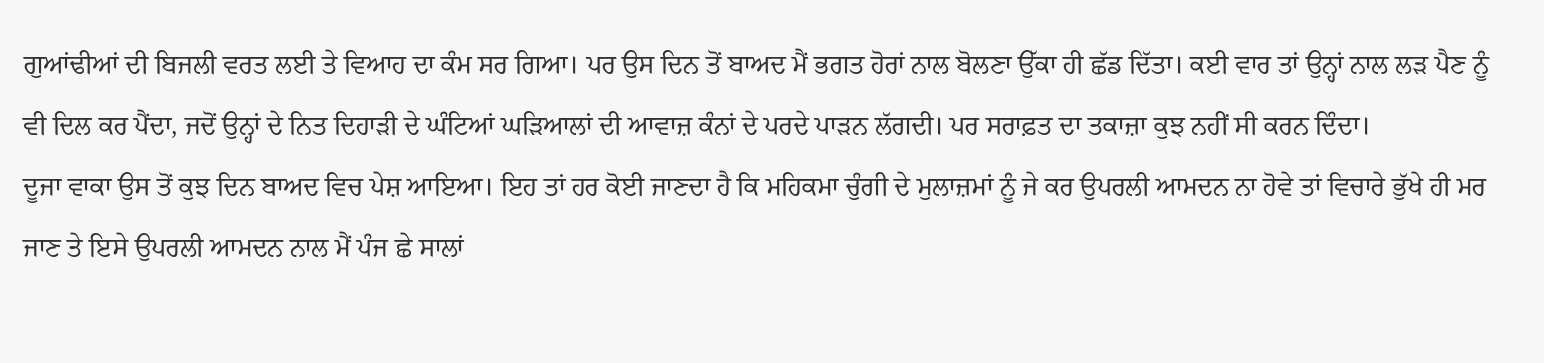ਗੁਆਂਢੀਆਂ ਦੀ ਬਿਜਲੀ ਵਰਤ ਲਈ ਤੇ ਵਿਆਹ ਦਾ ਕੰਮ ਸਰ ਗਿਆ। ਪਰ ਉਸ ਦਿਨ ਤੋਂ ਬਾਅਦ ਮੈਂ ਭਗਤ ਹੋਰਾਂ ਨਾਲ ਬੋਲਣਾ ਉੱਕਾ ਹੀ ਛੱਡ ਦਿੱਤਾ। ਕਈ ਵਾਰ ਤਾਂ ਉਨ੍ਹਾਂ ਨਾਲ ਲੜ ਪੈਣ ਨੂੰ ਵੀ ਦਿਲ ਕਰ ਪੈਂਦਾ, ਜਦੋਂ ਉਨ੍ਹਾਂ ਦੇ ਨਿਤ ਦਿਹਾੜੀ ਦੇ ਘੰਟਿਆਂ ਘੜਿਆਲਾਂ ਦੀ ਆਵਾਜ਼ ਕੰਨਾਂ ਦੇ ਪਰਦੇ ਪਾੜਨ ਲੱਗਦੀ। ਪਰ ਸਰਾਫ਼ਤ ਦਾ ਤਕਾਜ਼ਾ ਕੁਝ ਨਹੀਂ ਸੀ ਕਰਨ ਦਿੰਦਾ।
ਦੂਜਾ ਵਾਕਾ ਉਸ ਤੋਂ ਕੁਝ ਦਿਨ ਬਾਅਦ ਵਿਚ ਪੇਸ਼ ਆਇਆ। ਇਹ ਤਾਂ ਹਰ ਕੋਈ ਜਾਣਦਾ ਹੈ ਕਿ ਮਹਿਕਮਾ ਚੁੰਗੀ ਦੇ ਮੁਲਾਜ਼ਮਾਂ ਨੂੰ ਜੇ ਕਰ ਉਪਰਲੀ ਆਮਦਨ ਨਾ ਹੋਵੇ ਤਾਂ ਵਿਚਾਰੇ ਭੁੱਖੇ ਹੀ ਮਰ ਜਾਣ ਤੇ ਇਸੇ ਉਪਰਲੀ ਆਮਦਨ ਨਾਲ ਮੈਂ ਪੰਜ ਛੇ ਸਾਲਾਂ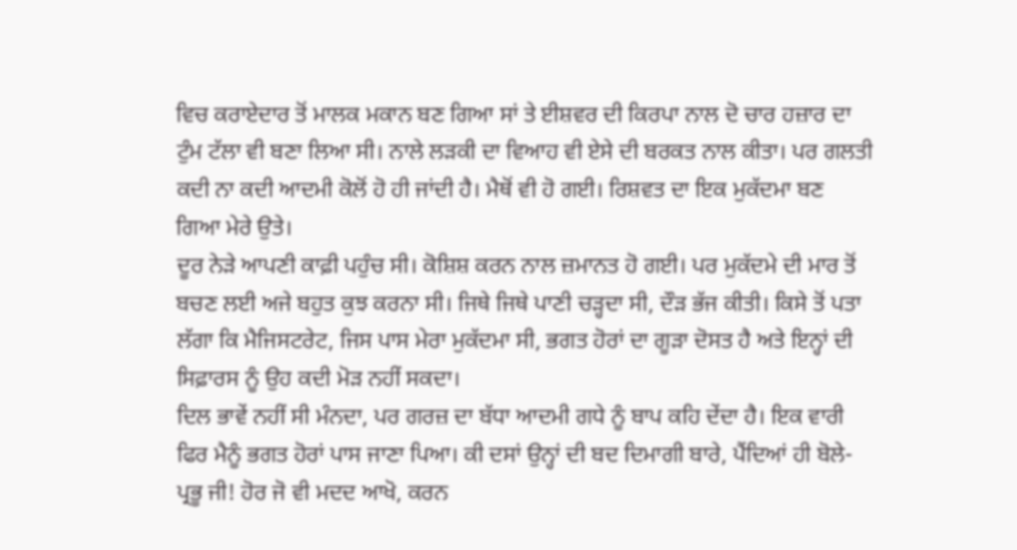ਵਿਚ ਕਰਾਏਦਾਰ ਤੋਂ ਮਾਲਕ ਮਕਾਨ ਬਣ ਗਿਆ ਸਾਂ ਤੇ ਈਸ਼ਵਰ ਦੀ ਕਿਰਪਾ ਨਾਲ ਦੋ ਚਾਰ ਹਜ਼ਾਰ ਦਾ ਟੁੰਮ ਟੱਲਾ ਵੀ ਬਣਾ ਲਿਆ ਸੀ। ਨਾਲੇ ਲੜਕੀ ਦਾ ਵਿਆਹ ਵੀ ਏਸੇ ਦੀ ਬਰਕਤ ਨਾਲ ਕੀਤਾ। ਪਰ ਗਲਤੀ ਕਦੀ ਨਾ ਕਦੀ ਆਦਮੀ ਕੋਲੋਂ ਹੋ ਹੀ ਜਾਂਦੀ ਹੈ। ਮੈਥੋਂ ਵੀ ਹੋ ਗਈ। ਰਿਸ਼ਵਤ ਦਾ ਇਕ ਮੁਕੱਦਮਾ ਬਣ ਗਿਆ ਮੇਰੇ ਉਤੇ।
ਦੂਰ ਨੇੜੇ ਆਪਣੀ ਕਾਫ਼ੀ ਪਹੁੰਚ ਸੀ। ਕੋਸ਼ਿਸ਼ ਕਰਨ ਨਾਲ ਜ਼ਮਾਨਤ ਹੋ ਗਈ। ਪਰ ਮੁਕੱਦਮੇ ਦੀ ਮਾਰ ਤੋਂ ਬਚਣ ਲਈ ਅਜੇ ਬਹੁਤ ਕੁਝ ਕਰਨਾ ਸੀ। ਜਿਥੇ ਜਿਥੇ ਪਾਣੀ ਚੜ੍ਹਦਾ ਸੀ, ਦੌੜ ਭੱਜ ਕੀਤੀ। ਕਿਸੇ ਤੋਂ ਪਤਾ ਲੱਗਾ ਕਿ ਮੈਜਿਸਟਰੇਟ, ਜਿਸ ਪਾਸ ਮੇਰਾ ਮੁਕੱਦਮਾ ਸੀ, ਭਗਤ ਹੋਰਾਂ ਦਾ ਗੂੜਾ ਦੋਸਤ ਹੈ ਅਤੇ ਇਨ੍ਹਾਂ ਦੀ ਸਿਫ਼ਾਰਸ ਨੂੰ ਉਹ ਕਦੀ ਮੋੜ ਨਹੀਂ ਸਕਦਾ।
ਦਿਲ ਭਾਵੇਂ ਨਹੀਂ ਸੀ ਮੰਨਦਾ, ਪਰ ਗਰਜ਼ ਦਾ ਬੱਧਾ ਆਦਮੀ ਗਧੇ ਨੂੰ ਬਾਪ ਕਹਿ ਦੇਂਦਾ ਹੈ। ਇਕ ਵਾਰੀ ਫਿਰ ਮੈਨੂੰ ਭਗਤ ਹੋਰਾਂ ਪਾਸ ਜਾਣਾ ਪਿਆ। ਕੀ ਦਸਾਂ ਉਨ੍ਹਾਂ ਦੀ ਬਦ ਦਿਮਾਗੀ ਬਾਰੇ, ਪੈਂਦਿਆਂ ਹੀ ਬੋਲੇ-ਪ੍ਰਭੂ ਜੀ! ਹੋਰ ਜੋ ਵੀ ਮਦਦ ਆਖੋ, ਕਰਨ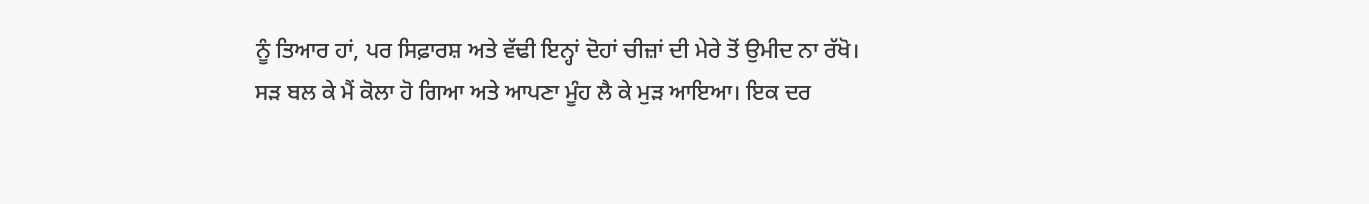ਨੂੰ ਤਿਆਰ ਹਾਂ, ਪਰ ਸਿਫ਼ਾਰਸ਼ ਅਤੇ ਵੱਢੀ ਇਨ੍ਹਾਂ ਦੋਹਾਂ ਚੀਜ਼ਾਂ ਦੀ ਮੇਰੇ ਤੋਂ ਉਮੀਦ ਨਾ ਰੱਖੋ।
ਸੜ ਬਲ ਕੇ ਮੈਂ ਕੋਲਾ ਹੋ ਗਿਆ ਅਤੇ ਆਪਣਾ ਮੂੰਹ ਲੈ ਕੇ ਮੁੜ ਆਇਆ। ਇਕ ਦਰ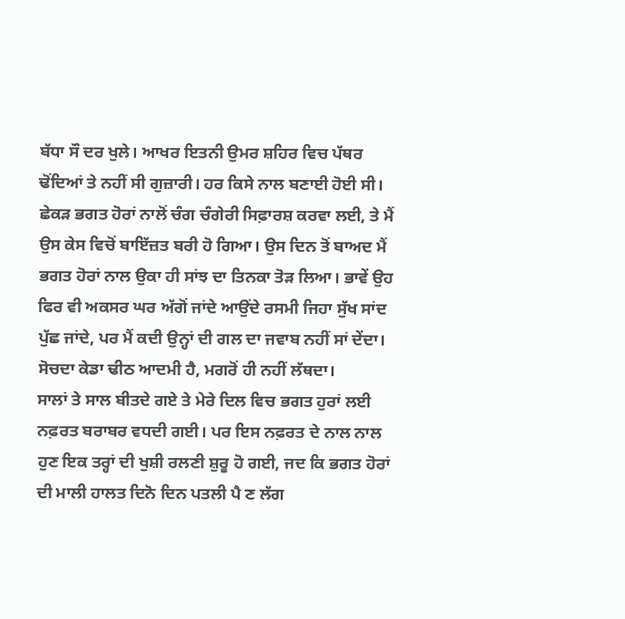ਬੱਧਾ ਸੌ ਦਰ ਖੁਲੇ। ਆਖਰ ਇਤਨੀ ਉਮਰ ਸ਼ਹਿਰ ਵਿਚ ਪੱਥਰ ਢੋਂਦਿਆਂ ਤੇ ਨਹੀਂ ਸੀ ਗੁਜ਼ਾਰੀ। ਹਰ ਕਿਸੇ ਨਾਲ ਬਣਾਈ ਹੋਈ ਸੀ। ਛੇਕੜ ਭਗਤ ਹੋਰਾਂ ਨਾਲੋਂ ਚੰਗ ਚੰਗੇਰੀ ਸਿਫ਼ਾਰਸ਼ ਕਰਵਾ ਲਈ, ਤੇ ਮੈਂ ਉਸ ਕੇਸ ਵਿਚੋਂ ਬਾਇੱਜ਼ਤ ਬਰੀ ਹੋ ਗਿਆ। ਉਸ ਦਿਨ ਤੋਂ ਬਾਅਦ ਮੈਂ ਭਗਤ ਹੋਰਾਂ ਨਾਲ ਉਕਾ ਹੀ ਸਾਂਝ ਦਾ ਤਿਨਕਾ ਤੋੜ ਲਿਆ। ਭਾਵੇਂ ਉਹ ਫਿਰ ਵੀ ਅਕਸਰ ਘਰ ਅੱਗੋਂ ਜਾਂਦੇ ਆਉਂਦੇ ਰਸਮੀ ਜਿਹਾ ਸੁੱਖ ਸਾਂਦ ਪੁੱਛ ਜਾਂਦੇ, ਪਰ ਮੈਂ ਕਦੀ ਉਨ੍ਹਾਂ ਦੀ ਗਲ ਦਾ ਜਵਾਬ ਨਹੀਂ ਸਾਂ ਦੇਂਦਾ। ਸੋਚਦਾ ਕੇਡਾ ਢੀਠ ਆਦਮੀ ਹੈ, ਮਗਰੋਂ ਹੀ ਨਹੀਂ ਲੱਥਦਾ।
ਸਾਲਾਂ ਤੇ ਸਾਲ ਬੀਤਦੇ ਗਏ ਤੇ ਮੇਰੇ ਦਿਲ ਵਿਚ ਭਗਤ ਹੁਰਾਂ ਲਈ ਨਫ਼ਰਤ ਬਰਾਬਰ ਵਧਦੀ ਗਈ। ਪਰ ਇਸ ਨਫ਼ਰਤ ਦੇ ਨਾਲ ਨਾਲ ਹੁਣ ਇਕ ਤਰ੍ਹਾਂ ਦੀ ਖੁਸ਼ੀ ਰਲਣੀ ਸ਼ੁਰੂ ਹੋ ਗਈ, ਜਦ ਕਿ ਭਗਤ ਹੋਰਾਂ ਦੀ ਮਾਲੀ ਹਾਲਤ ਦਿਨੋ ਦਿਨ ਪਤਲੀ ਪੈ ਣ ਲੱਗ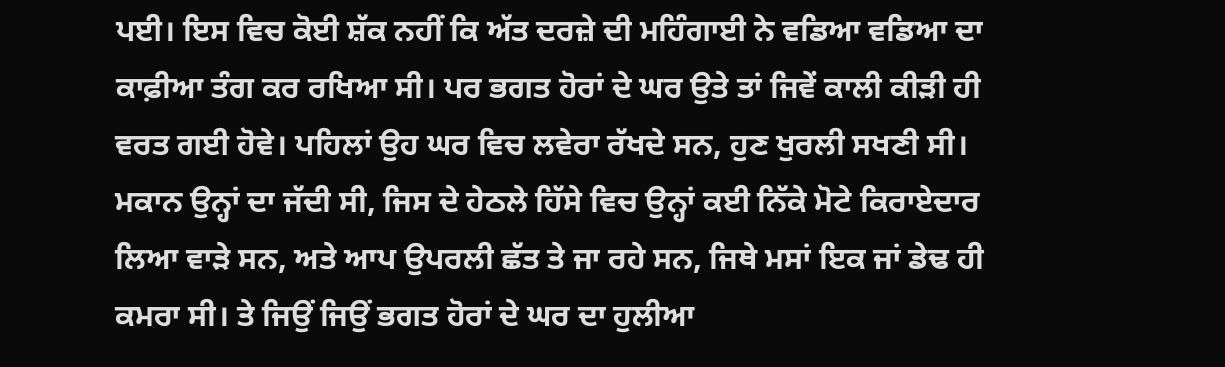ਪਈ। ਇਸ ਵਿਚ ਕੋਈ ਸ਼ੱਕ ਨਹੀਂ ਕਿ ਅੱਤ ਦਰਜ਼ੇ ਦੀ ਮਹਿੰਗਾਈ ਨੇ ਵਡਿਆ ਵਡਿਆ ਦਾ ਕਾਫ਼ੀਆ ਤੰਗ ਕਰ ਰਖਿਆ ਸੀ। ਪਰ ਭਗਤ ਹੋਰਾਂ ਦੇ ਘਰ ਉਤੇ ਤਾਂ ਜਿਵੇਂ ਕਾਲੀ ਕੀੜੀ ਹੀ ਵਰਤ ਗਈ ਹੋਵੇ। ਪਹਿਲਾਂ ਉਹ ਘਰ ਵਿਚ ਲਵੇਰਾ ਰੱਖਦੇ ਸਨ, ਹੁਣ ਖੁਰਲੀ ਸਖਣੀ ਸੀ। ਮਕਾਨ ਉਨ੍ਹਾਂ ਦਾ ਜੱਦੀ ਸੀ, ਜਿਸ ਦੇ ਹੇਠਲੇ ਹਿੱਸੇ ਵਿਚ ਉਨ੍ਹਾਂ ਕਈ ਨਿੱਕੇ ਮੋਟੇ ਕਿਰਾਏਦਾਰ ਲਿਆ ਵਾੜੇ ਸਨ, ਅਤੇ ਆਪ ਉਪਰਲੀ ਛੱਤ ਤੇ ਜਾ ਰਹੇ ਸਨ, ਜਿਥੇ ਮਸਾਂ ਇਕ ਜਾਂ ਡੇਢ ਹੀ ਕਮਰਾ ਸੀ। ਤੇ ਜਿਉਂ ਜਿਉਂ ਭਗਤ ਹੋਰਾਂ ਦੇ ਘਰ ਦਾ ਹੁਲੀਆ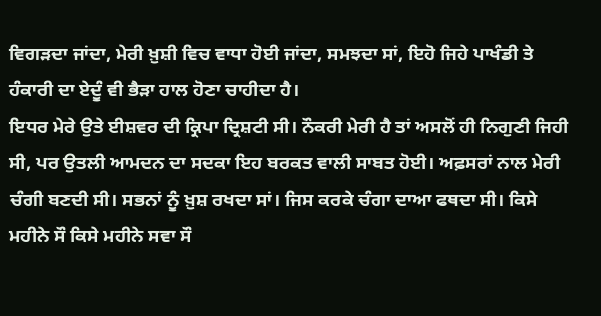ਵਿਗੜਦਾ ਜਾਂਦਾ, ਮੇਰੀ ਖ਼ੁਸ਼ੀ ਵਿਚ ਵਾਧਾ ਹੋਈ ਜਾਂਦਾ, ਸਮਝਦਾ ਸਾਂ, ਇਹੋ ਜਿਹੇ ਪਾਖੰਡੀ ਤੇ ਹੰਕਾਰੀ ਦਾ ਏਦੂੰ ਵੀ ਭੈੜਾ ਹਾਲ ਹੋਣਾ ਚਾਹੀਦਾ ਹੈ।
ਇਧਰ ਮੇਰੇ ਉਤੇ ਈਸ਼ਵਰ ਦੀ ਕ੍ਰਿਪਾ ਦ੍ਰਿਸ਼ਟੀ ਸੀ। ਨੌਕਰੀ ਮੇਰੀ ਹੈ ਤਾਂ ਅਸਲੋਂ ਹੀ ਨਿਗੁਣੀ ਜਿਹੀ ਸੀ, ਪਰ ਉਤਲੀ ਆਮਦਨ ਦਾ ਸਦਕਾ ਇਹ ਬਰਕਤ ਵਾਲੀ ਸਾਬਤ ਹੋਈ। ਅਫ਼ਸਰਾਂ ਨਾਲ ਮੇਰੀ ਚੰਗੀ ਬਣਦੀ ਸੀ। ਸਭਨਾਂ ਨੂੰ ਖ਼ੁਸ਼ ਰਖਦਾ ਸਾਂ। ਜਿਸ ਕਰਕੇ ਚੰਗਾ ਦਾਆ ਫਥਦਾ ਸੀ। ਕਿਸੇ ਮਹੀਨੇ ਸੌ ਕਿਸੇ ਮਹੀਨੇ ਸਵਾ ਸੌ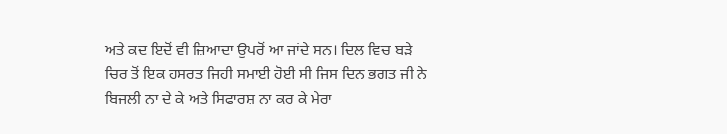ਅਤੇ ਕਦ ਇਦੋਂ ਵੀ ਜ਼ਿਆਦਾ ਉਪਰੋਂ ਆ ਜਾਂਦੇ ਸਨ। ਦਿਲ ਵਿਚ ਬੜੇ ਚਿਰ ਤੋਂ ਇਕ ਹਸਰਤ ਜਿਹੀ ਸਮਾਈ ਹੋਈ ਸੀ ਜਿਸ ਦਿਨ ਭਗਤ ਜੀ ਨੇ ਬਿਜਲੀ ਨਾ ਦੇ ਕੇ ਅਤੇ ਸਿਫਾਰਸ਼ ਨਾ ਕਰ ਕੇ ਮੇਰਾ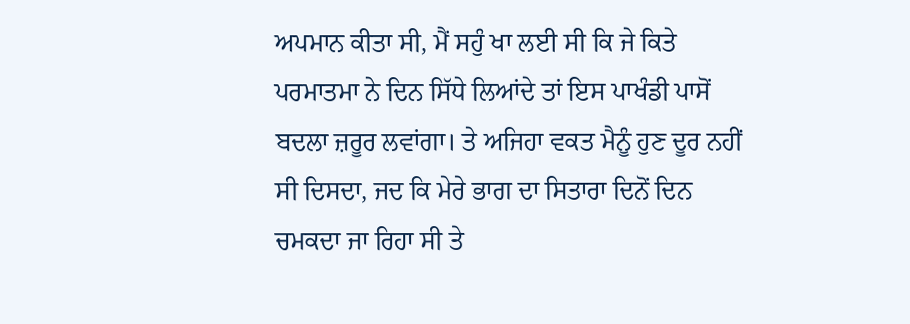ਅਪਮਾਨ ਕੀਤਾ ਸੀ, ਮੈਂ ਸਹੁੰ ਖਾ ਲਈ ਸੀ ਕਿ ਜੇ ਕਿਤੇ ਪਰਮਾਤਮਾ ਨੇ ਦਿਨ ਸਿੱਧੇ ਲਿਆਂਦੇ ਤਾਂ ਇਸ ਪਾਖੰਡੀ ਪਾਸੋਂ ਬਦਲਾ ਜ਼ਰੂਰ ਲਵਾਂਗਾ। ਤੇ ਅਜਿਹਾ ਵਕਤ ਮੈਨੂੰ ਹੁਣ ਦੂਰ ਨਹੀਂ ਸੀ ਦਿਸਦਾ, ਜਦ ਕਿ ਮੇਰੇ ਭਾਗ ਦਾ ਸਿਤਾਰਾ ਦਿਨੋਂ ਦਿਨ ਚਮਕਦਾ ਜਾ ਰਿਹਾ ਸੀ ਤੇ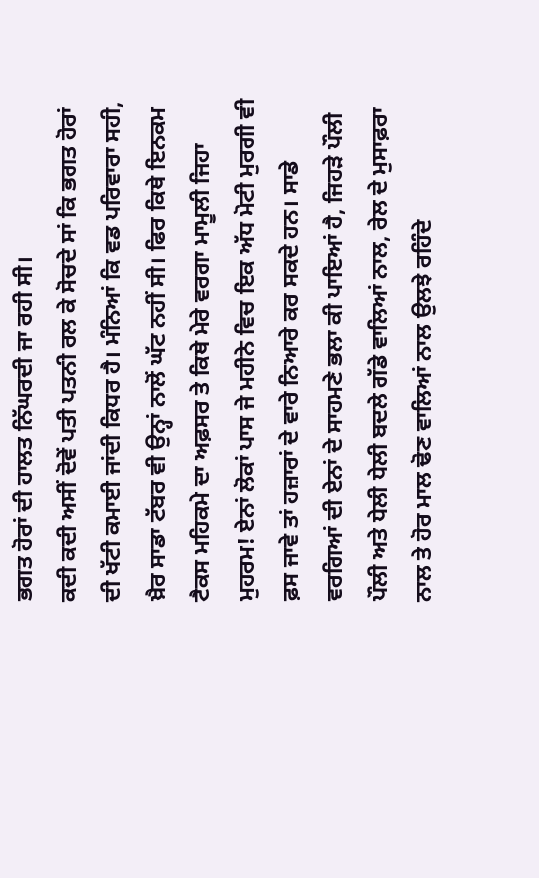ਭਗਤ ਹੋਰਾਂ ਦੀ ਹਾਲਤ ਨਿੱਘਰਦੀ ਜਾ ਰਹੀ ਸੀ।
ਕਦੀ ਕਦੀ ਅਸੀਂ ਦੋਵੇਂ ਪਤੀ ਪਤਨੀ ਰਲ ਕੇ ਸੋਚਦੇ ਸਾਂ ਕਿ ਭਗਤ ਹੋਰਾਂ ਦੀ ਖੱਟੀ ਕਮਾਈ ਜਾਂਦੀ ਕਿਧਰ ਹੈ। ਮੰਨਿਆਂ ਕਿ ਵਡ ਪਰਿਵਾਰਾ ਸਹੀ, ਖ਼ੈਰ ਸਾਡਾ ਟੱਬਰ ਵੀ ਉਨ੍ਹਾਂ ਨਾਲੋਂ ਘੱਟ ਨਹੀਂ ਸੀ। ਫਿਰ ਕਿਥੇ ਇਨਕਮ ਟੈਕਸ ਮਹਿਕਮੇ ਦਾ ਅਫ਼ਸਰ ਤੇ ਕਿਥੇ ਮੇਰੇ ਵਰਗਾ ਮਾਮੂਲੀ ਜਿਹਾ ਮੁਹਰਮ! ਏਨਾਂ ਲੋਕਾਂ ਪਾਸ ਜੇ ਮਹੀਨੇ ਵਿਚ ਇਕ ਅੱਧ ਮੋਟੀ ਮੁਰਗੀ ਵੀ ਫ਼ਸ ਜਾਵੇ ਤਾਂ ਹਜ਼ਾਰਾਂ ਦੇ ਵਾਰੇ ਨਿਆਰੇ ਕਰ ਸਕਦੇ ਹਨ। ਸਾਡੇ ਵਰਗਿਆਂ ਦੀ ਏਨਾਂ ਦੇ ਸਾਹਮਣੇ ਭਲਾ ਕੀ ਪਾਇਆਂ ਹੈ, ਜਿਹੜੇ ਪੌਲੀ ਪੌਲੀ ਅਤੇ ਧੇਲੀ ਧੇਲੀ ਬਦਲੇ ਗੱਡੇ ਵਾਲਿਆਂ ਨਾਲ, ਰੇਲ ਦੇ ਮੁਸਾਫ਼ਰਾ ਨਾਲ ਤੇ ਹੋਰ ਮਾਲ ਢੋਣ ਵਾਲਿਆਂ ਨਾਲ ਉਲਝੇ ਰਹਿੰਦੇ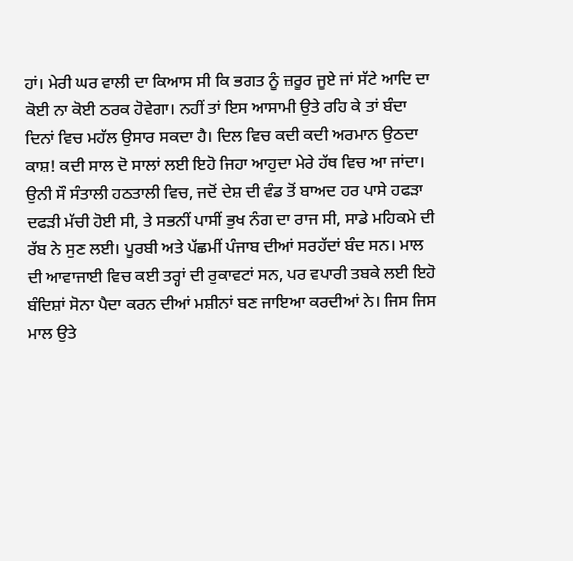ਹਾਂ। ਮੇਰੀ ਘਰ ਵਾਲੀ ਦਾ ਕਿਆਸ ਸੀ ਕਿ ਭਗਤ ਨੂੰ ਜ਼ਰੂਰ ਜੂਏ ਜਾਂ ਸੱਟੇ ਆਦਿ ਦਾ ਕੋਈ ਨਾ ਕੋਈ ਠਰਕ ਹੋਵੇਗਾ। ਨਹੀਂ ਤਾਂ ਇਸ ਆਸਾਮੀ ਉਤੇ ਰਹਿ ਕੇ ਤਾਂ ਬੰਦਾ ਦਿਨਾਂ ਵਿਚ ਮਹੱਲ ਉਸਾਰ ਸਕਦਾ ਹੈ। ਦਿਲ ਵਿਚ ਕਦੀ ਕਦੀ ਅਰਮਾਨ ਉਠਦਾ ਕਾਸ਼! ਕਦੀ ਸਾਲ ਦੋ ਸਾਲਾਂ ਲਈ ਇਹੋ ਜਿਹਾ ਆਹੁਦਾ ਮੇਰੇ ਹੱਥ ਵਿਚ ਆ ਜਾਂਦਾ।
ਉਨੀ ਸੌ ਸੰਤਾਲੀ ਹਠਤਾਲੀ ਵਿਚ, ਜਦੋਂ ਦੇਸ਼ ਦੀ ਵੰਡ ਤੋਂ ਬਾਅਦ ਹਰ ਪਾਸੇ ਹਫੜਾ ਦਫੜੀ ਮੱਚੀ ਹੋਈ ਸੀ, ਤੇ ਸਭਨੀਂ ਪਾਸੀਂ ਭੁਖ ਨੰਗ ਦਾ ਰਾਜ ਸੀ, ਸਾਡੇ ਮਹਿਕਮੇ ਦੀ ਰੱਬ ਨੇ ਸੁਣ ਲਈ। ਪੂਰਬੀ ਅਤੇ ਪੱਛਮੀਂ ਪੰਜਾਬ ਦੀਆਂ ਸਰਹੱਦਾਂ ਬੰਦ ਸਨ। ਮਾਲ ਦੀ ਆਵਾਜਾਈ ਵਿਚ ਕਈ ਤਰ੍ਹਾਂ ਦੀ ਰੁਕਾਵਟਾਂ ਸਨ, ਪਰ ਵਪਾਰੀ ਤਬਕੇ ਲਈ ਇਹੋ ਬੰਦਿਸ਼ਾਂ ਸੋਨਾ ਪੈਦਾ ਕਰਨ ਦੀਆਂ ਮਸ਼ੀਨਾਂ ਬਣ ਜਾਇਆ ਕਰਦੀਆਂ ਨੇ। ਜਿਸ ਜਿਸ ਮਾਲ ਉਤੇ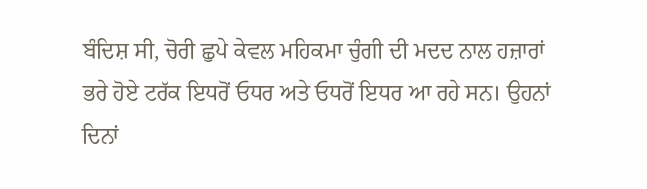ਬੰਦਿਸ਼ ਸੀ, ਚੋਰੀ ਛੁਪੇ ਕੇਵਲ ਮਹਿਕਮਾ ਚੁੰਗੀ ਦੀ ਮਦਦ ਨਾਲ ਹਜ਼ਾਰਾਂ ਭਰੇ ਹੋਏ ਟਰੱਕ ਇਧਰੋਂ ਓਧਰ ਅਤੇ ਓਧਰੋਂ ਇਧਰ ਆ ਰਹੇ ਸਨ। ਉਹਨਾਂ ਦਿਨਾਂ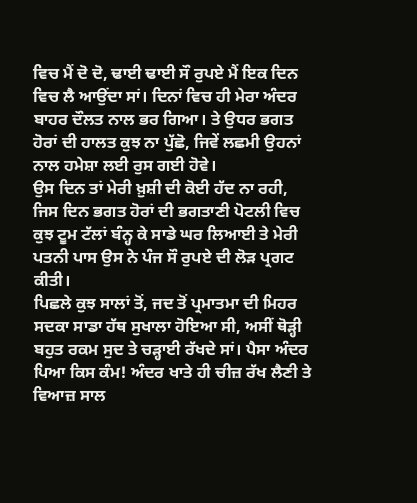ਵਿਚ ਮੈਂ ਦੋ ਦੋ, ਢਾਈ ਢਾਈ ਸੌ ਰੁਪਏ ਮੈਂ ਇਕ ਦਿਨ ਵਿਚ ਲੈ ਆਉਂਦਾ ਸਾਂ। ਦਿਨਾਂ ਵਿਚ ਹੀ ਮੇਰਾ ਅੰਦਰ ਬਾਹਰ ਦੌਲਤ ਨਾਲ ਭਰ ਗਿਆ। ਤੇ ਉਧਰ ਭਗਤ ਹੋਰਾਂ ਦੀ ਹਾਲਤ ਕੁਝ ਨਾ ਪੁੱਛੋ, ਜਿਵੇਂ ਲਛਮੀ ਉਹਨਾਂ ਨਾਲ ਹਮੇਸ਼ਾ ਲਈ ਰੁਸ ਗਈ ਹੋਵੇ।
ਉਸ ਦਿਨ ਤਾਂ ਮੇਰੀ ਖ਼ੁਸ਼ੀ ਦੀ ਕੋਈ ਹੱਦ ਨਾ ਰਹੀ, ਜਿਸ ਦਿਨ ਭਗਤ ਹੋਰਾਂ ਦੀ ਭਗਤਾਣੀ ਪੋਟਲੀ ਵਿਚ ਕੁਝ ਟੂਮ ਟੱਲਾਂ ਬੰਨ੍ਹ ਕੇ ਸਾਡੇ ਘਰ ਲਿਆਈ ਤੇ ਮੇਰੀ ਪਤਨੀ ਪਾਸ ਉਸ ਨੇ ਪੰਜ ਸੌ ਰੁਪਏ ਦੀ ਲੋੜ ਪ੍ਰਗਟ ਕੀਤੀ।
ਪਿਛਲੇ ਕੁਝ ਸਾਲਾਂ ਤੋਂ, ਜਦ ਤੋਂ ਪ੍ਰਮਾਤਮਾ ਦੀ ਮਿਹਰ ਸਦਕਾ ਸਾਡਾ ਹੱਥ ਸੁਖਾਲਾ ਹੋਇਆ ਸੀ, ਅਸੀਂ ਥੋੜ੍ਹੀ ਬਹੁਤ ਰਕਮ ਸੁਦ ਤੇ ਚੜ੍ਹਾਈ ਰੱਖਦੇ ਸਾਂ। ਪੈਸਾ ਅੰਦਰ ਪਿਆ ਕਿਸ ਕੰਮ! ਅੰਦਰ ਖਾਤੇ ਹੀ ਚੀਜ਼ ਰੱਖ ਲੈਣੀ ਤੇ ਵਿਆਜ਼ ਸਾਲ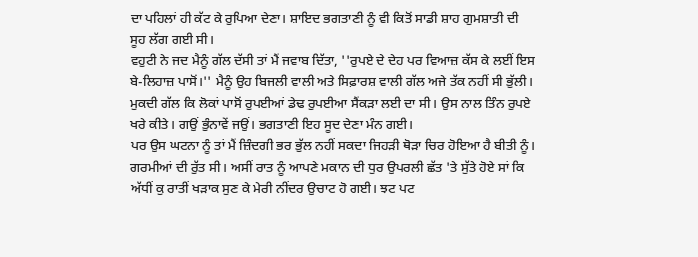ਦਾ ਪਹਿਲਾਂ ਹੀ ਕੱਟ ਕੇ ਰੁਪਿਆ ਦੇਣਾ। ਸ਼ਾਇਦ ਭਗਤਾਣੀ ਨੂੰ ਵੀ ਕਿਤੋਂ ਸਾਡੀ ਸ਼ਾਹ ਗੁਮਸ਼ਾਤੀ ਦੀ ਸੂਹ ਲੱਗ ਗਈ ਸੀ।
ਵਹੁਟੀ ਨੇ ਜਦ ਮੈਨੂੰ ਗੱਲ ਦੱਸੀ ਤਾਂ ਮੈਂ ਜਵਾਬ ਦਿੱਤਾ, ''ਰੁਪਏ ਦੇ ਦੇਹ ਪਰ ਵਿਆਜ਼ ਕੱਸ ਕੇ ਲਈਂ ਇਸ ਬੇ-ਲਿਹਾਜ਼ ਪਾਸੋਂ।'' ਮੈਨੂੰ ਉਹ ਬਿਜਲੀ ਵਾਲੀ ਅਤੇ ਸਿਫ਼ਾਰਸ਼ ਵਾਲੀ ਗੱਲ ਅਜੇ ਤੱਕ ਨਹੀਂ ਸੀ ਭੁੱਲੀ। ਮੁਕਦੀ ਗੱਲ ਕਿ ਲੋਕਾਂ ਪਾਸੋਂ ਰੁਪਈਆਂ ਡੇਢ ਰੁਪਈਆ ਸੈਂਕੜਾ ਲਈ ਦਾ ਸੀ। ਉਸ ਨਾਲ ਤਿੰਨ ਰੁਪਏ ਖਰੇ ਕੀਤੇ। ਗਉਂ ਭੁੰਨਾਵੇਂ ਜਉਂ। ਭਗਤਾਣੀ ਇਹ ਸੂਦ ਦੇਣਾ ਮੰਨ ਗਈ।
ਪਰ ਉਸ ਘਟਨਾ ਨੂੰ ਤਾਂ ਮੈਂ ਜ਼ਿੰਦਗੀ ਭਰ ਭੁੱਲ ਨਹੀਂ ਸਕਦਾ ਜਿਹੜੀ ਥੋੜਾ ਚਿਰ ਹੋਇਆ ਹੈ ਬੀਤੀ ਨੂੰ। ਗਰਮੀਆਂ ਦੀ ਰੁੱਤ ਸੀ। ਅਸੀਂ ਰਾਤ ਨੂੰ ਆਪਣੇ ਮਕਾਨ ਦੀ ਧੁਰ ਉਪਰਲੀ ਛੱਤ 'ਤੇ ਸੁੱਤੇ ਹੋਏ ਸਾਂ ਕਿ ਅੱਧੀਂ ਕੁ ਰਾਤੀਂ ਖੜਾਕ ਸੁਣ ਕੇ ਮੇਰੀ ਨੀਂਦਰ ਉਚਾਟ ਹੋ ਗਈ। ਝਟ ਪਟ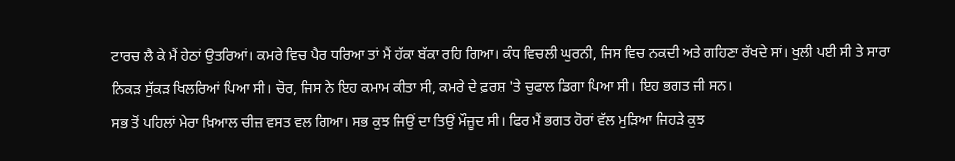ਟਾਰਚ ਲੈ ਕੇ ਮੈਂ ਹੇਠਾਂ ਉਤਰਿਆਂ। ਕਮਰੇ ਵਿਚ ਪੈਰ ਧਰਿਆ ਤਾਂ ਮੈਂ ਹੱਕਾ ਬੱਕਾ ਰਹਿ ਗਿਆ। ਕੰਧ ਵਿਚਲੀ ਘੁਰਨੀ, ਜਿਸ ਵਿਚ ਨਕਦੀ ਅਤੇ ਗਹਿਣਾ ਰੱਖਦੇ ਸਾਂ। ਖੁਲੀ ਪਈ ਸੀ ਤੇ ਸਾਰਾ ਨਿਕੜ ਸੁੱਕੜ ਖਿਲਰਿਆਂ ਪਿਆ ਸੀ। ਚੋਰ, ਜਿਸ ਨੇ ਇਹ ਕਮਾਮ ਕੀਤਾ ਸੀ, ਕਮਰੇ ਦੇ ਫ਼ਰਸ਼ 'ਤੇ ਚੁਫਾਲ ਡਿਗਾ ਪਿਆ ਸੀ। ਇਹ ਭਗਤ ਜੀ ਸਨ।
ਸਭ ਤੋਂ ਪਹਿਲਾਂ ਮੇਰਾ ਖ਼ਿਆਲ ਚੀਜ਼ ਵਸਤ ਵਲ ਗਿਆ। ਸਭ ਕੁਝ ਜਿਉਂ ਦਾ ਤਿਉਂ ਮੌਜ਼ੂਦ ਸੀ। ਫਿਰ ਮੈਂ ਭਗਤ ਹੋਰਾਂ ਵੱਲ ਮੁੜਿਆ ਜਿਹੜੇ ਕੁਝ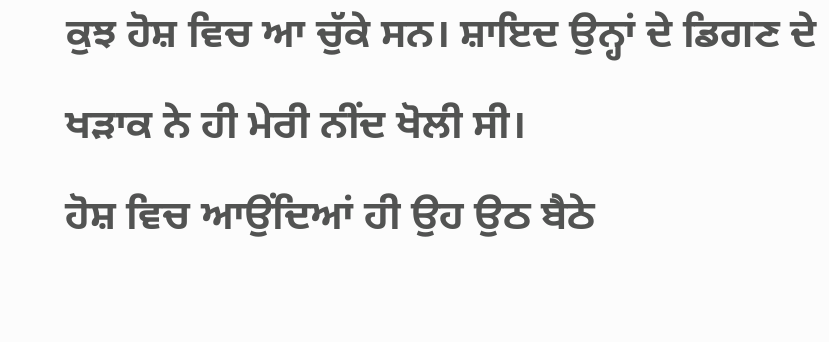ਕੁਝ ਹੋਸ਼ ਵਿਚ ਆ ਚੁੱਕੇ ਸਨ। ਸ਼ਾਇਦ ਉਨ੍ਹਾਂ ਦੇ ਡਿਗਣ ਦੇ ਖੜਾਕ ਨੇ ਹੀ ਮੇਰੀ ਨੀਂਦ ਖੋਲੀ ਸੀ।
ਹੋਸ਼ ਵਿਚ ਆਉਂਦਿਆਂ ਹੀ ਉਹ ਉਠ ਬੈਠੇ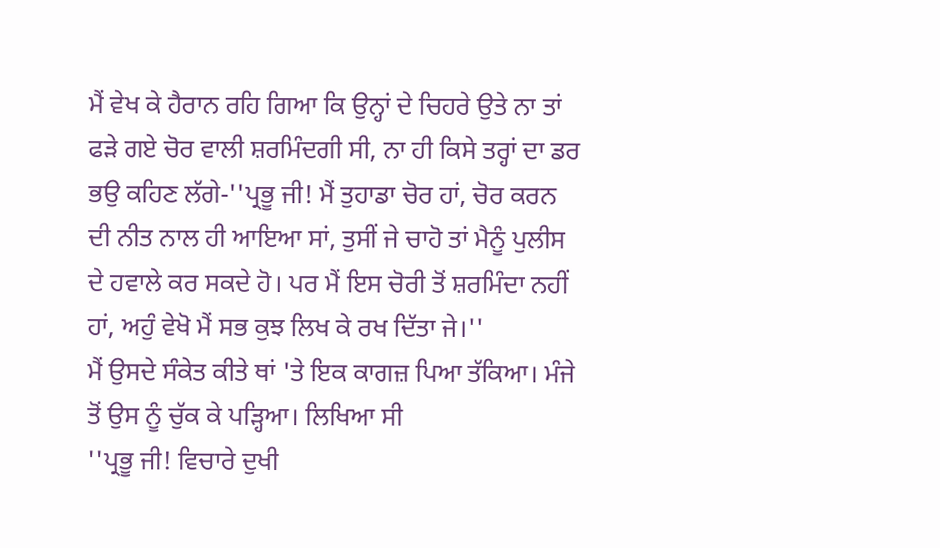ਮੈਂ ਵੇਖ ਕੇ ਹੈਰਾਨ ਰਹਿ ਗਿਆ ਕਿ ਉਨ੍ਹਾਂ ਦੇ ਚਿਹਰੇ ਉਤੇ ਨਾ ਤਾਂ ਫੜੇ ਗਏ ਚੋਰ ਵਾਲੀ ਸ਼ਰਮਿੰਦਗੀ ਸੀ, ਨਾ ਹੀ ਕਿਸੇ ਤਰ੍ਹਾਂ ਦਾ ਡਰ ਭਉ ਕਹਿਣ ਲੱਗੇ-''ਪ੍ਰਭੂ ਜੀ! ਮੈਂ ਤੁਹਾਡਾ ਚੋਰ ਹਾਂ, ਚੋਰ ਕਰਨ ਦੀ ਨੀਤ ਨਾਲ ਹੀ ਆਇਆ ਸਾਂ, ਤੁਸੀਂ ਜੇ ਚਾਹੋ ਤਾਂ ਮੈਨੂੰ ਪੁਲੀਸ ਦੇ ਹਵਾਲੇ ਕਰ ਸਕਦੇ ਹੋ। ਪਰ ਮੈਂ ਇਸ ਚੋਰੀ ਤੋਂ ਸ਼ਰਮਿੰਦਾ ਨਹੀਂ ਹਾਂ, ਅਹੁੰ ਵੇਖੋ ਮੈਂ ਸਭ ਕੁਝ ਲਿਖ ਕੇ ਰਖ ਦਿੱਤਾ ਜੇ।''
ਮੈਂ ਉਸਦੇ ਸੰਕੇਤ ਕੀਤੇ ਥਾਂ 'ਤੇ ਇਕ ਕਾਗਜ਼ ਪਿਆ ਤੱਕਿਆ। ਮੰਜੇ ਤੋਂ ਉਸ ਨੂੰ ਚੁੱਕ ਕੇ ਪੜ੍ਹਿਆ। ਲਿਖਿਆ ਸੀ
''ਪ੍ਰਭੂ ਜੀ! ਵਿਚਾਰੇ ਦੁਖੀ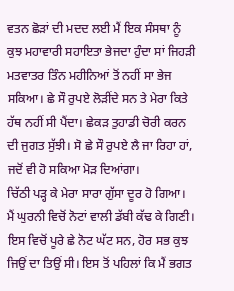ਵਤਨ ਛੋੜਾਂ ਦੀ ਮਦਦ ਲਈ ਮੈਂ ਇਕ ਸੰਸਥਾ ਨੂੰ ਕੁਝ ਮਹਾਵਾਰੀ ਸਹਾਇਤਾ ਭੇਜਦਾ ਹੁੰਦਾ ਸਾਂ ਜਿਹੜੀ ਮਤਵਾਤਰ ਤਿੰਨ ਮਹੀਨਿਆਂ ਤੋਂ ਨਹੀਂ ਸਾ ਭੇਜ ਸਕਿਆ। ਛੇ ਸੌ ਰੁਪਏ ਲੋੜੀਂਦੇ ਸਨ ਤੇ ਮੇਰਾ ਕਿਤੇ ਹੱਥ ਨਹੀਂ ਸੀ ਪੈਂਦਾ। ਛੇਕੜ ਤੁਹਾਡੀ ਚੋਰੀ ਕਰਨ ਦੀ ਜੁਗਤ ਸੁੱਝੀ। ਸੋ ਛੇ ਸੌ ਰੁਪਏ ਲੈ ਜਾ ਰਿਹਾ ਹਾਂ, ਜਦੋਂ ਵੀ ਹੋ ਸਕਿਆ ਮੋੜ ਦਿਆਂਗਾ।
ਚਿੱਠੀ ਪੜ੍ਹ ਕੇ ਮੇਰਾ ਸਾਰਾ ਗੁੱਸਾ ਦੂਰ ਹੋ ਗਿਆ। ਮੈਂ ਘੁਰਨੀ ਵਿਚੋਂ ਨੋਟਾਂ ਵਾਲੀ ਡੱਬੀ ਕੱਢ ਕੇ ਗਿਣੀ। ਇਸ ਵਿਚੋਂ ਪੂਰੇ ਛੇ ਨੋਟ ਘੱਟ ਸਨ, ਹੋਰ ਸਭ ਕੁਝ ਜਿਉਂ ਦਾ ਤਿਉਂ ਸੀ। ਇਸ ਤੋਂ ਪਹਿਲਾਂ ਕਿ ਮੈਂ ਭਗਤ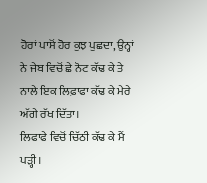ਹੋਰਾਂ ਪਾਸੋਂ ਹੋਰ ਕੁਝ ਪੁਛਦਾ, ਉਨ੍ਹਾਂ ਨੇ ਜੇਬ ਵਿਚੋਂ ਛੇ ਨੋਟ ਕੱਢ ਕੇ ਤੇ ਨਾਲੇ ਇਕ ਲਿਫ਼ਾਫਾ ਕੱਢ ਕੇ ਮੇਰੇ ਅੱਗੇ ਰੱਖ ਦਿੱਤਾ।
ਲਿਫਾਫੇ ਵਿਚੋਂ ਚਿੱਠੀ ਕੱਢ ਕੇ ਮੈਂ ਪੜ੍ਹੀ।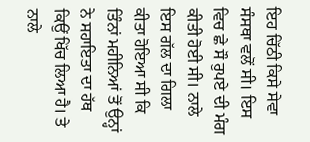ਇਹ ਚਿੱਠੀ ਕਿਸੇ ਸੇਵਾ ਸੰਸਥਾ ਵਲੋਂ ਸੀ। ਇਸ ਵਿਚ ਛੇ ਸੌ ਰੁਪਏ ਦੀ ਮੰਗ ਕੀਤੀ ਹੋਈ ਸੀ। ਨਾਲੇ ਇਸ ਗੱਲ ਦਾ ਗਿਲਾ ਕੀਤਾ ਹੋਇਆ ਸੀ ਕਿ ਤਿੰਨਾਂ ਮਹੀਨਿਆਂ ਤੋਂ ਉਨ੍ਹਾਂ ਨੇ ਸਹਾਇਤਾ ਦਾ ਹੱਥ ਕਿਉਂ ਖਿੱਚ ਲਿਆ ਹੈ। ਤੇ ਨਾਲੇ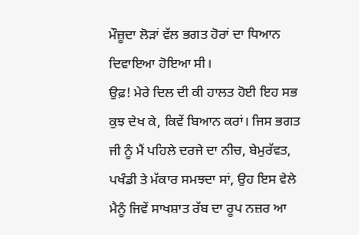ਮੌਜ਼ੂਦਾ ਲੋੜਾਂ ਵੱਲ ਭਗਤ ਹੋਰਾਂ ਦਾ ਧਿਆਨ ਦਿਵਾਇਆ ਹੋਇਆ ਸੀ।
ਉਫ਼! ਮੇਰੇ ਦਿਲ ਦੀ ਕੀ ਹਾਲਤ ਹੋਈ ਇਹ ਸਭ ਕੁਝ ਦੇਖ ਕੇ, ਕਿਵੇਂ ਬਿਆਨ ਕਰਾਂ। ਜਿਸ ਭਗਤ ਜੀ ਨੂੰ ਮੈਂ ਪਹਿਲੇ ਦਰਜੇ ਦਾ ਨੀਚ, ਬੇਮੁਰੱਵਤ, ਪਖੰਡੀ ਤੇ ਮੱਕਾਰ ਸਮਝਦਾ ਸਾਂ, ਉਹ ਇਸ ਵੇਲੇ ਮੈਨੂੰ ਜਿਵੇਂ ਸਾਖਸ਼ਾਤ ਰੱਬ ਦਾ ਰੂਪ ਨਜ਼ਰ ਆ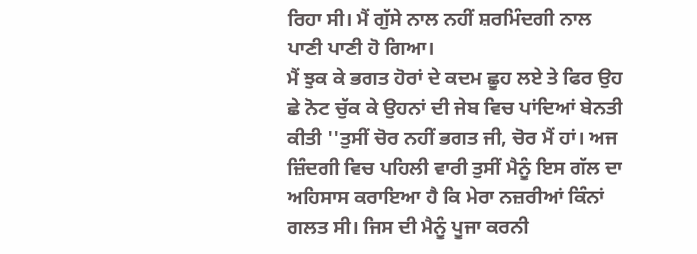ਰਿਹਾ ਸੀ। ਮੈਂ ਗੁੱਸੇ ਨਾਲ ਨਹੀਂ ਸ਼ਰਮਿੰਦਗੀ ਨਾਲ ਪਾਣੀ ਪਾਣੀ ਹੋ ਗਿਆ।
ਮੈਂ ਝੁਕ ਕੇ ਭਗਤ ਹੋਰਾਂ ਦੇ ਕਦਮ ਛੂਹ ਲਏ ਤੇ ਫਿਰ ਉਹ ਛੇ ਨੋਟ ਚੁੱਕ ਕੇ ਉਹਨਾਂ ਦੀ ਜੇਬ ਵਿਚ ਪਾਂਦਿਆਂ ਬੇਨਤੀ ਕੀਤੀ ''ਤੁਸੀਂ ਚੋਰ ਨਹੀਂ ਭਗਤ ਜੀ, ਚੋਰ ਮੈਂ ਹਾਂ। ਅਜ ਜ਼ਿੰਦਗੀ ਵਿਚ ਪਹਿਲੀ ਵਾਰੀ ਤੁਸੀਂ ਮੈਨੂੰ ਇਸ ਗੱਲ ਦਾ ਅਹਿਸਾਸ ਕਰਾਇਆ ਹੈ ਕਿ ਮੇਰਾ ਨਜ਼ਰੀਆਂ ਕਿੰਨਾਂ ਗਲਤ ਸੀ। ਜਿਸ ਦੀ ਮੈਨੂੰ ਪੂਜਾ ਕਰਨੀ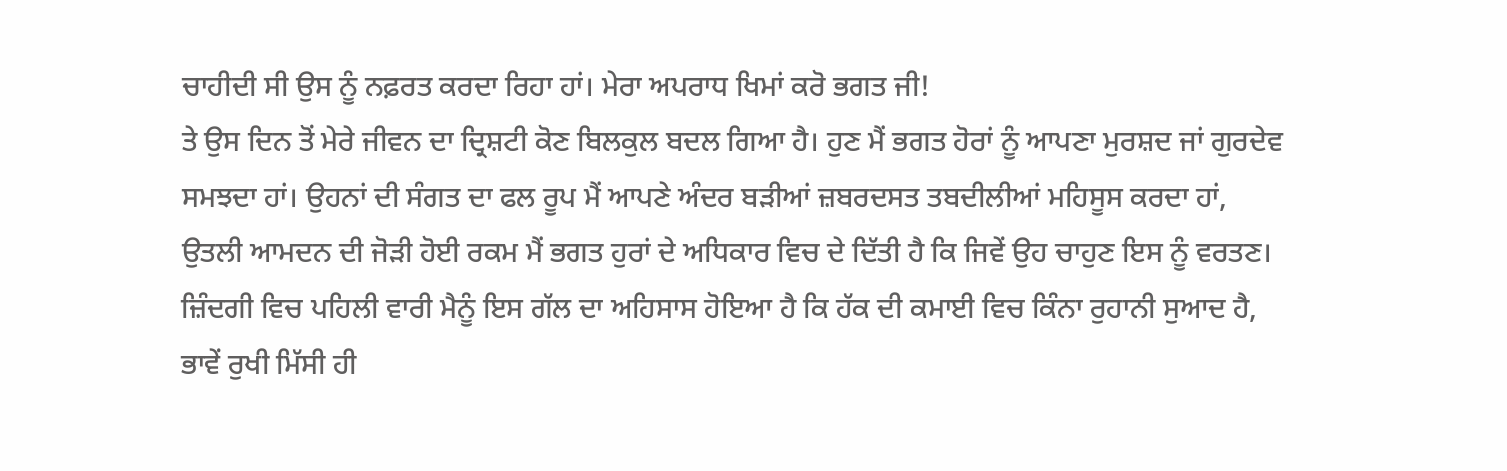ਚਾਹੀਦੀ ਸੀ ਉਸ ਨੂੰ ਨਫ਼ਰਤ ਕਰਦਾ ਰਿਹਾ ਹਾਂ। ਮੇਰਾ ਅਪਰਾਧ ਖਿਮਾਂ ਕਰੋ ਭਗਤ ਜੀ!
ਤੇ ਉਸ ਦਿਨ ਤੋਂ ਮੇਰੇ ਜੀਵਨ ਦਾ ਦ੍ਰਿਸ਼ਟੀ ਕੋਣ ਬਿਲਕੁਲ ਬਦਲ ਗਿਆ ਹੈ। ਹੁਣ ਮੈਂ ਭਗਤ ਹੋਰਾਂ ਨੂੰ ਆਪਣਾ ਮੁਰਸ਼ਦ ਜਾਂ ਗੁਰਦੇਵ ਸਮਝਦਾ ਹਾਂ। ਉਹਨਾਂ ਦੀ ਸੰਗਤ ਦਾ ਫਲ ਰੂਪ ਮੈਂ ਆਪਣੇ ਅੰਦਰ ਬੜੀਆਂ ਜ਼ਬਰਦਸਤ ਤਬਦੀਲੀਆਂ ਮਹਿਸੂਸ ਕਰਦਾ ਹਾਂ, ਉਤਲੀ ਆਮਦਨ ਦੀ ਜੋੜੀ ਹੋਈ ਰਕਮ ਮੈਂ ਭਗਤ ਹੁਰਾਂ ਦੇ ਅਧਿਕਾਰ ਵਿਚ ਦੇ ਦਿੱਤੀ ਹੈ ਕਿ ਜਿਵੇਂ ਉਹ ਚਾਹੁਣ ਇਸ ਨੂੰ ਵਰਤਣ। ਜ਼ਿੰਦਗੀ ਵਿਚ ਪਹਿਲੀ ਵਾਰੀ ਮੈਨੂੰ ਇਸ ਗੱਲ ਦਾ ਅਹਿਸਾਸ ਹੋਇਆ ਹੈ ਕਿ ਹੱਕ ਦੀ ਕਮਾਈ ਵਿਚ ਕਿੰਨਾ ਰੁਹਾਨੀ ਸੁਆਦ ਹੈ, ਭਾਵੇਂ ਰੁਖੀ ਮਿੱਸੀ ਹੀ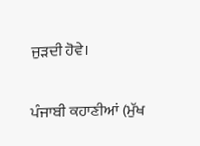ਜੁੜਦੀ ਹੋਵੇ।

ਪੰਜਾਬੀ ਕਹਾਣੀਆਂ (ਮੁੱਖ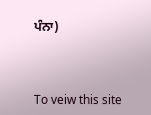ਪੰਨਾ)



To veiw this site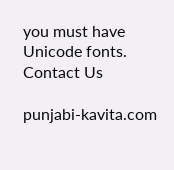you must have Unicode fonts. Contact Us

punjabi-kavita.com